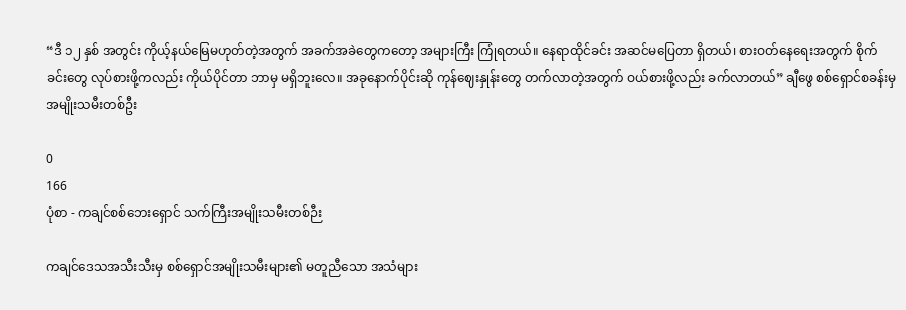“ဒီ ၁၂ နှစ် အတွင်း ကိုယ့်နယ်မြေမဟုတ်တဲ့အတွက် အခက်အခဲတွေကတော့ အများကြီး ကြုံရတယ်။ နေရာထိုင်ခင်း အဆင်မပြေတာ ရှိတယ်၊ စားဝတ်နေရေးအတွက် စိုက်ခင်းတွေ လုပ်စားဖို့ကလည်း ကိုယ်ပိုင်တာ ဘာမှ မရှိဘူးလေ။ အခုနောက်ပိုင်းဆို ကုန်ဈေးနှုန်းတွေ တက်လာတဲ့အတွက် ဝယ်စားဖို့လည်း ခက်လာတယ်” ချီဖွေ စစ်ရှောင်စခန်းမှ အမျိုးသမီးတစ်ဦး

0
166
ပုံစာ - ကချင်စစ်ဘေးရှောင် သက်ကြီးအမျိုးသမီးတစ်ဉီး

ကချင်ဒေသအသီးသီးမှ စစ်ရှောင်အမျိုးသမီးများ၏ မတူညီသော အသံများ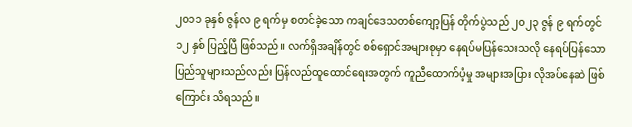၂၀၁၁ ခုနှစ် ဇွန်လ ၉ ရက်မှ စတင်ခဲ့သော ကချင်ဒေသတစ်ကျော့ပြန် တိုက်ပွဲသည် ၂၀၂၃ ဇွန် ၉ ရက်တွင် ၁၂ နှစ် ပြည့်ပြီ ဖြစ်သည်။ လက်ရှိအချိန်တွင် စစ်ရှောင်အများစုမှာ နေရပ်မပြန်သေးသလို နေရပ်ပြန်သော ပြည်သူများသည်လည်း ပြန်လည်ထူထောင်ရေးအတွက် ကူညီထောက်ပံ့မှု အများအပြား လိုအပ်နေဆဲ ဖြစ်ကြောင်း သိရသည်။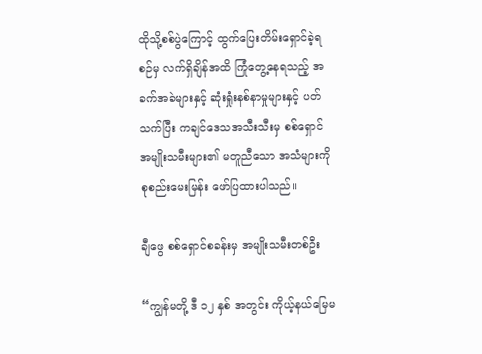ထိုသို့စစ်ပွဲကြောင့် ထွက်ပြေးတိမ်းရှောင်ခဲ့ရစဉ်မှ လက်ရှိချိန်အထိ ကြုံတွေ့နေရသည့် အခက်အခဲများနှင့် ဆုံးရှုံးနစ်နာမှုများနှင့် ပတ်သက်ပြီး ကချင်ဒေသအသီးသီးမှ စစ်ရှောင်အမျိုးသမီးများ၏ မတူညီသော အသံများကို စုစည်းမေးမြန်း ဖော်ပြထားပါသည်။

ချီဖွေ စစ်ရှောင်စခန်းမှ အမျိုးသမီးတစ်ဦး

“ကျွန်မတို့ ဒီ ၁၂ နှစ် အတွင်း ကိုယ့်နယ်မြေမ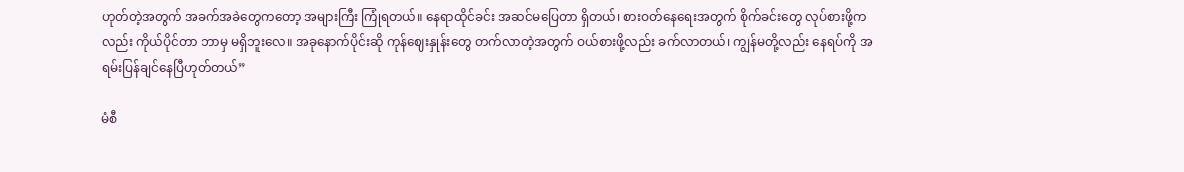ဟုတ်တဲ့အတွက် အခက်အခဲတွေကတော့ အများကြီး ကြုံရတယ်။ နေရာထိုင်ခင်း အဆင်မပြေတာ ရှိတယ်၊ စားဝတ်နေရေးအတွက် စိုက်ခင်းတွေ လုပ်စားဖို့ကလည်း ကိုယ်ပိုင်တာ ဘာမှ မရှိဘူးလေ။ အခုနောက်ပိုင်းဆို ကုန်ဈေးနှုန်းတွေ တက်လာတဲ့အတွက် ဝယ်စားဖို့လည်း ခက်လာတယ်၊ ကျွန်မတို့လည်း နေရပ်ကို အရမ်းပြန်ချင်နေပြီဟုတ်တယ်”

မံစီ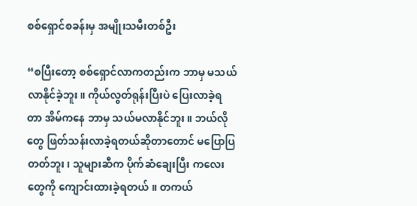စစ်ရှောင်စခန်းမှ အမျိုးသမီးတစ်ဦး

“စပြီးတော့ စစ်ရှောင်လာကတည်းက ဘာမှ မသယ်လာနိုင်ခဲ့ဘူး။ ကိုယ်လွတ်ရုန်းပြီးပဲ ပြေးလာခဲ့ရတာ အိမ်ကနေ ဘာမှ သယ်မလာနိုင်ဘူး။ ဘယ်လိုတွေ ဖြတ်သန်းလာခဲ့ရတယ်ဆိုတာတောင် မပြောပြတတ်ဘူး၊ သူများဆီက ပိုက်ဆံချေးပြီး ကလေးတွေကို ကျောင်းထားခဲ့ရတယ်။ တကယ်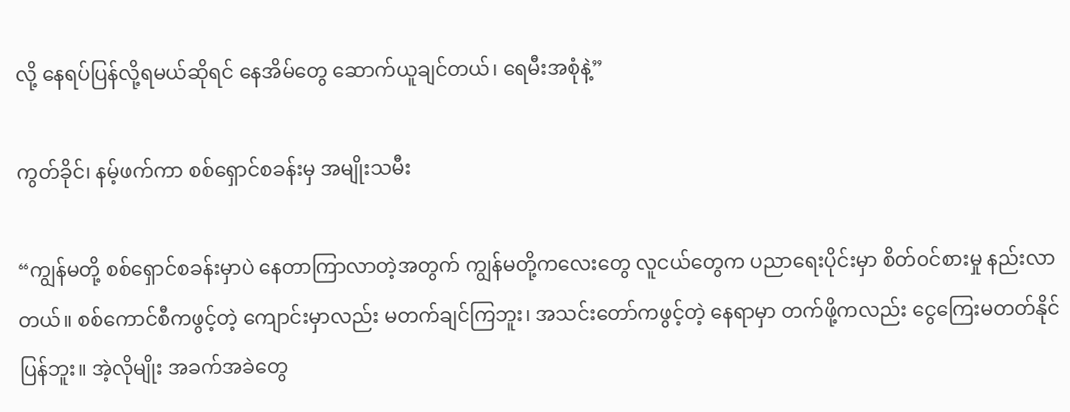လို့ နေရပ်ပြန်လို့ရမယ်ဆိုရင် နေအိမ်တွေ ဆောက်ယူချင်တယ်၊ ရေမီးအစုံနဲ့”

ကွတ်ခိုင်၊ နမ့်ဖက်ကာ စစ်ရှောင်စခန်းမှ အမျိုးသမီး

“ကျွန်မတို့ စစ်ရှောင်စခန်းမှာပဲ နေတာကြာလာတဲ့အတွက် ကျွန်မတို့ကလေးတွေ လူငယ်တွေက ပညာရေးပိုင်းမှာ စိတ်၀င်စားမှု နည်းလာတယ်။ စစ်ကောင်စီကဖွင့်တဲ့ ကျောင်းမှာလည်း မတက်ချင်ကြဘူး၊ အသင်းတော်ကဖွင့်တဲ့ နေရာမှာ တက်ဖို့ကလည်း ငွေကြေးမတတ်နိုင်ပြန်ဘူး။ အဲ့လိုမျိုး အခက်အခဲတွေ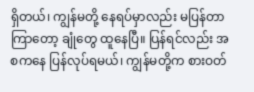ရှိတယ်၊ ကျွန်မတို့ နေရပ်မှာလည်း မပြန်တာကြာတော့ ချုံတွေ ထူနေပြီ။ ပြန်ရင်လည်း အစကနေ ပြန်လုပ်ရမယ်၊ ကျွန်မတို့က စားဝတ်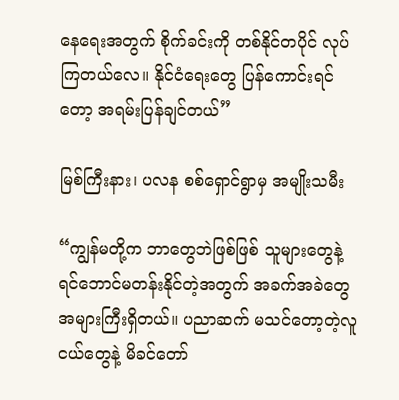နေရေးအတွက် စိုက်ခင်းကို တစ်နိုင်တပိုင် လုပ်ကြတယ်လေ။ နိုင်ငံရေးတွေ ပြန်ကောင်းရင်တော့ အရမ်းပြန်ချင်တယ်”

မြစ်ကြီးနား၊ ပလန စစ်ရှောင်ရွာမှ အမျိုးသမီး

“ကျွန်မတို့က ဘာတွေဘဲဖြစ်ဖြစ် သူများတွေနဲ့ ရင်ဘောင်မတန်းနိုင်တဲ့အတွက် အခက်အခဲတွေ အများကြီးရှိတယ်။ ပညာဆက် မသင်တော့တဲ့လူငယ်တွေနဲ့ မိခင်တော်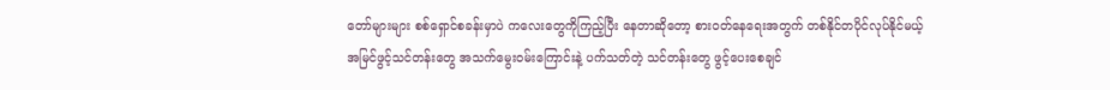တော်များများ စစ်ရှောင်စခန်းမှာပဲ ကလေးတွေကိုကြည့်ပြီး နေတာဆိုတော့ စားဝတ်နေရေးအတွက် တစ်နိုင်တပိုင်လုပ်နိုင်မယ့် အမြင်ဖွင့်သင်တန်း‌တွေ အသက်မွေးဝမ်းကြောင်းနဲ့ ပက်သတ်တဲ့ သင်တန်းတွေ ဖွင့်ပေးစေချင်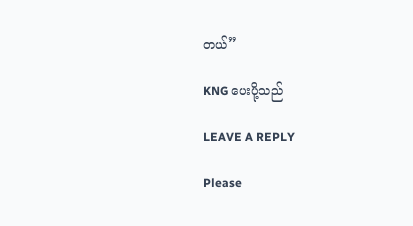တယ်”

KNG ပေးပို့သည်

LEAVE A REPLY

Please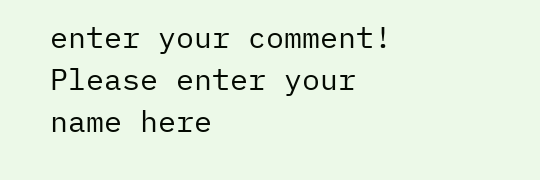enter your comment!
Please enter your name here